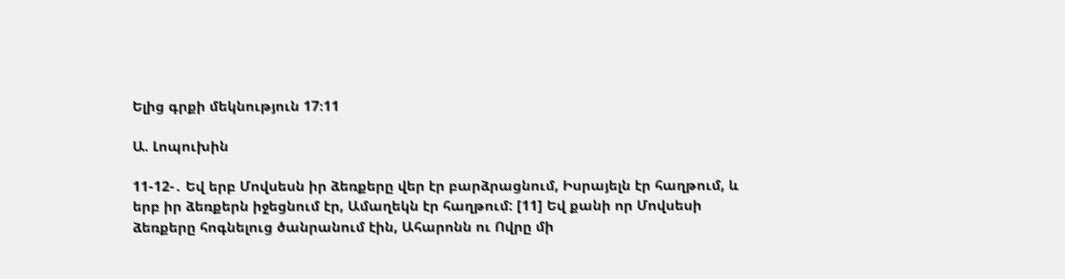Ելից գրքի մեկնություն 17։11

Ա. Լոպուխին

11-12-․ Եվ երբ Մովսեսն իր ձեռքերը վեր էր բարձրացնում, Իսրայելն էր հաղթում, և երբ իր ձեռքերն իջեցնում էր, Ամաղեկն էր հաղթում: [11] Եվ քանի որ Մովսեսի ձեռքերը հոգնելուց ծանրանում էին, Ահարոնն ու Ովրը մի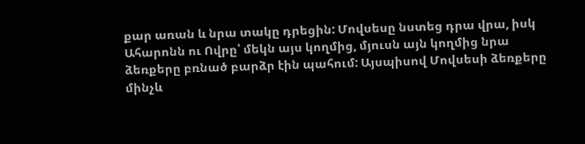քար առան և նրա տակը դրեցին: Մովսեսը նստեց դրա վրա, իսկ Ահարոնն ու Ովրը՝ մեկն այս կողմից, մյուսն այն կողմից նրա ձեռքերը բռնած բարձր էին պահում: Այսպիսով Մովսեսի ձեռքերը մինչև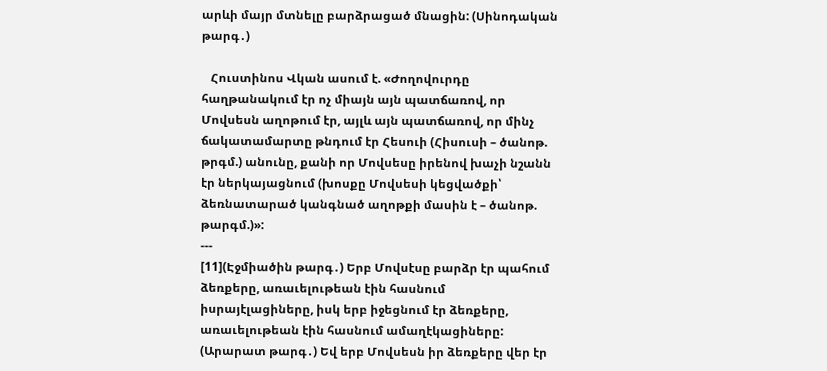արևի մայր մտնելը բարձրացած մնացին: (Սինոդական թարգ․)

   Հուստինոս Վկան ասում է. «Ժողովուրդը հաղթանակում էր ոչ միայն այն պատճառով, որ Մովսեսն աղոթում էր, այլև այն պատճառով, որ մինչ ճակատամարտը թնդում էր Հեսուի (Հիսուսի – ծանոթ. թրգմ.) անունը, քանի որ Մովսեսը իրենով խաչի նշանն էր ներկայացնում (խոսքը Մովսեսի կեցվածքի՝ ձեռնատարած կանգնած աղոթքի մասին է – ծանոթ. թարգմ.)»:
---
[11](Էջմիածին թարգ․) Երբ Մովսէսը բարձր էր պահում ձեռքերը, առաւելութեան էին հասնում իսրայէլացիները, իսկ երբ իջեցնում էր ձեռքերը, առաւելութեան էին հասնում ամաղէկացիները:
(Արարատ թարգ․) Եվ երբ Մովսեսն իր ձեռքերը վեր էր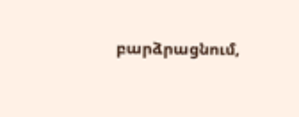բարձրացնում,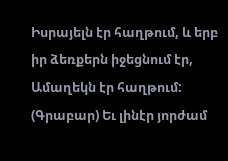Իսրայելն էր հաղթում, և երբ իր ձեռքերն իջեցնում էր, Ամաղեկն էր հաղթում:
(Գրաբար) Եւ լինէր յորժամ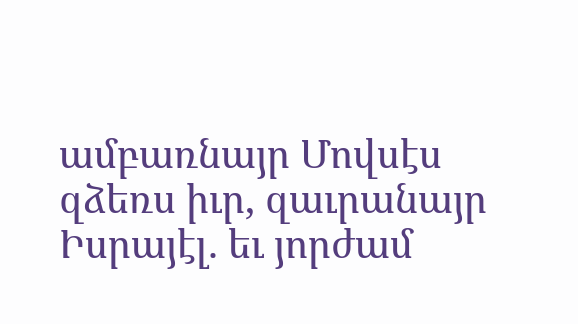ամբառնայր Մովսէս զձեռս իւր, զաւրանայր Իսրայէլ. եւ յորժամ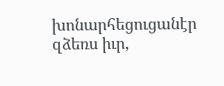խոնարհեցուցանէր զձեռս իւր,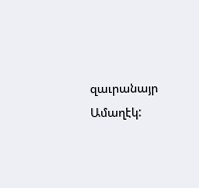զաւրանայր Ամաղէկ: